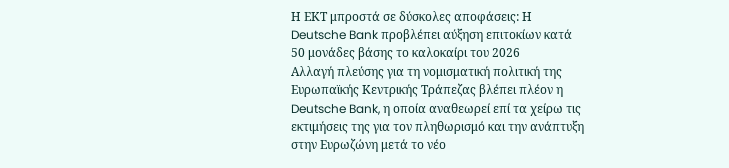Η ΕΚΤ μπροστά σε δύσκολες αποφάσεις: Η Deutsche Bank προβλέπει αύξηση επιτοκίων κατά 50 μονάδες βάσης το καλοκαίρι του 2026
Αλλαγή πλεύσης για τη νομισματική πολιτική της Ευρωπαϊκής Κεντρικής Τράπεζας βλέπει πλέον η Deutsche Bank, η οποία αναθεωρεί επί τα χείρω τις εκτιμήσεις της για τον πληθωρισμό και την ανάπτυξη στην Ευρωζώνη μετά το νέο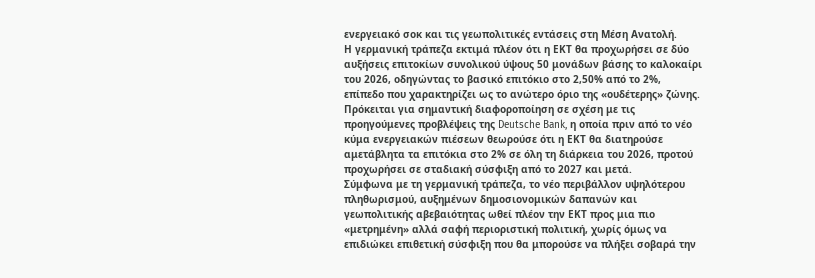ενεργειακό σοκ και τις γεωπολιτικές εντάσεις στη Μέση Ανατολή.
Η γερμανική τράπεζα εκτιμά πλέον ότι η ΕΚΤ θα προχωρήσει σε δύο αυξήσεις επιτοκίων συνολικού ύψους 50 μονάδων βάσης το καλοκαίρι του 2026, οδηγώντας το βασικό επιτόκιο στο 2,50% από το 2%, επίπεδο που χαρακτηρίζει ως το ανώτερο όριο της «ουδέτερης» ζώνης.
Πρόκειται για σημαντική διαφοροποίηση σε σχέση με τις προηγούμενες προβλέψεις της Deutsche Bank, η οποία πριν από το νέο κύμα ενεργειακών πιέσεων θεωρούσε ότι η ΕΚΤ θα διατηρούσε αμετάβλητα τα επιτόκια στο 2% σε όλη τη διάρκεια του 2026, προτού προχωρήσει σε σταδιακή σύσφιξη από το 2027 και μετά.
Σύμφωνα με τη γερμανική τράπεζα, το νέο περιβάλλον υψηλότερου πληθωρισμού, αυξημένων δημοσιονομικών δαπανών και γεωπολιτικής αβεβαιότητας ωθεί πλέον την ΕΚΤ προς μια πιο «μετρημένη» αλλά σαφή περιοριστική πολιτική, χωρίς όμως να επιδιώκει επιθετική σύσφιξη που θα μπορούσε να πλήξει σοβαρά την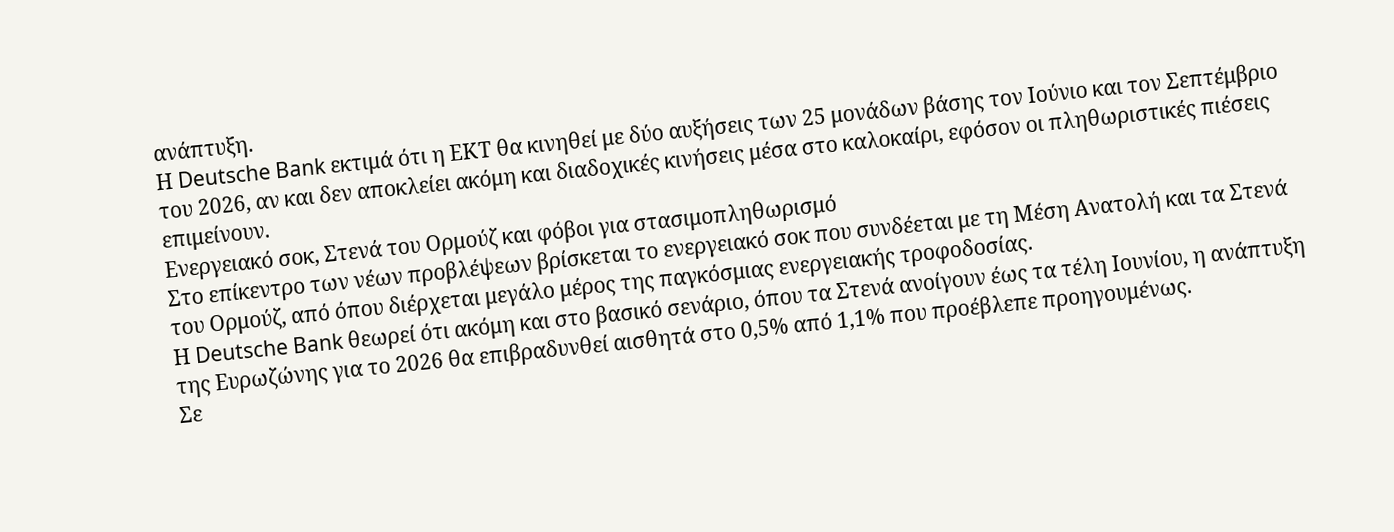ανάπτυξη.
Η Deutsche Bank εκτιμά ότι η ΕΚΤ θα κινηθεί με δύο αυξήσεις των 25 μονάδων βάσης τον Ιούνιο και τον Σεπτέμβριο του 2026, αν και δεν αποκλείει ακόμη και διαδοχικές κινήσεις μέσα στο καλοκαίρι, εφόσον οι πληθωριστικές πιέσεις επιμείνουν.
Ενεργειακό σοκ, Στενά του Ορμούζ και φόβοι για στασιμοπληθωρισμό
Στο επίκεντρο των νέων προβλέψεων βρίσκεται το ενεργειακό σοκ που συνδέεται με τη Μέση Ανατολή και τα Στενά του Ορμούζ, από όπου διέρχεται μεγάλο μέρος της παγκόσμιας ενεργειακής τροφοδοσίας.
Η Deutsche Bank θεωρεί ότι ακόμη και στο βασικό σενάριο, όπου τα Στενά ανοίγουν έως τα τέλη Ιουνίου, η ανάπτυξη της Ευρωζώνης για το 2026 θα επιβραδυνθεί αισθητά στο 0,5% από 1,1% που προέβλεπε προηγουμένως.
Σε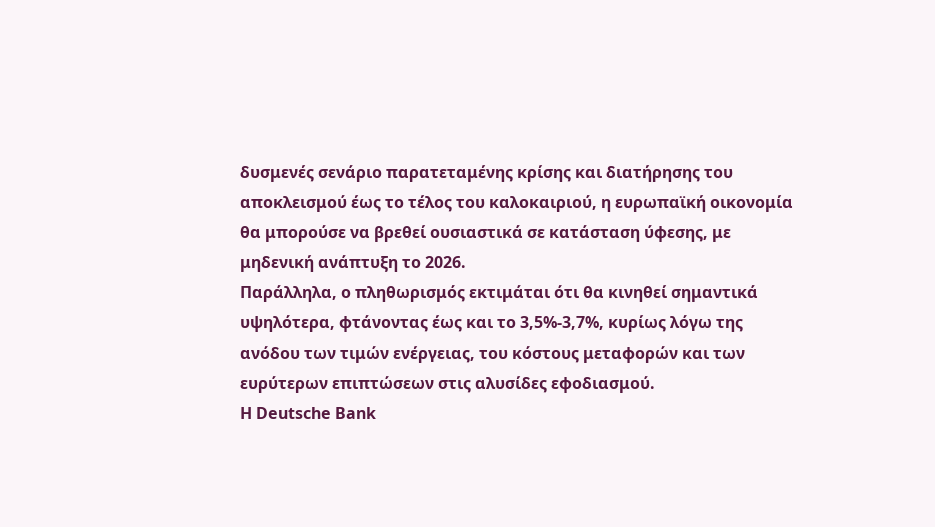δυσμενές σενάριο παρατεταμένης κρίσης και διατήρησης του αποκλεισμού έως το τέλος του καλοκαιριού, η ευρωπαϊκή οικονομία θα μπορούσε να βρεθεί ουσιαστικά σε κατάσταση ύφεσης, με μηδενική ανάπτυξη το 2026.
Παράλληλα, ο πληθωρισμός εκτιμάται ότι θα κινηθεί σημαντικά υψηλότερα, φτάνοντας έως και το 3,5%-3,7%, κυρίως λόγω της ανόδου των τιμών ενέργειας, του κόστους μεταφορών και των ευρύτερων επιπτώσεων στις αλυσίδες εφοδιασμού.
Η Deutsche Bank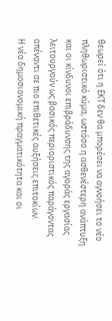θεωρεί ότι η ΕΚΤ δεν θα μπορέσει να αγνοήσει το νέο πληθωριστικό κύμα, ωστόσο η ασθενέστερη ανάπτυξη και οι κίνδυνοι επιβράδυνσης της αγοράς εργασίας λειτουργούν ως βασικός περιοριστικός παράγοντας απέναντι σε πιο επιθετικές αυξήσεις επιτοκίων.
Η νέα δημοσιονομική πραγματικότητα και οι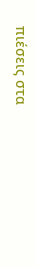πιέσεις στα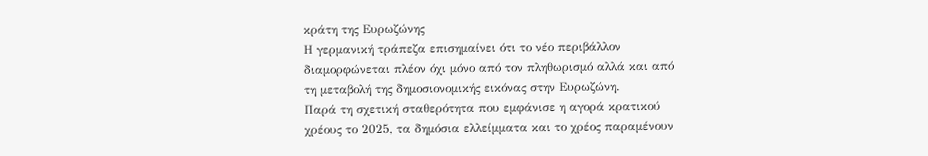κράτη της Ευρωζώνης
Η γερμανική τράπεζα επισημαίνει ότι το νέο περιβάλλον διαμορφώνεται πλέον όχι μόνο από τον πληθωρισμό αλλά και από τη μεταβολή της δημοσιονομικής εικόνας στην Ευρωζώνη.
Παρά τη σχετική σταθερότητα που εμφάνισε η αγορά κρατικού χρέους το 2025, τα δημόσια ελλείμματα και το χρέος παραμένουν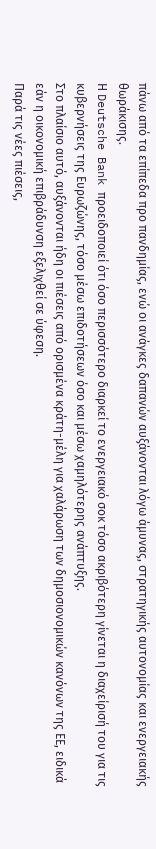πάνω από τα επίπεδα προ πανδημίας, ενώ οι ανάγκες δαπανών αυξάνονται λόγω άμυνας, στρατηγικής αυτονομίας και ενεργειακής θωράκισης.
Η Deutsche Bank προειδοποιεί ότι όσο περισσότερο διαρκεί το ενεργειακό σοκ τόσο ακριβότερη γίνεται η διαχείρισή του για τις κυβερνήσεις της Ευρωζώνης, τόσο μέσω επιδοτήσεων όσο και μέσω χαμηλότερης ανάπτυξης.
Στο πλαίσιο αυτό, αυξάνονται ήδη οι πιέσεις από ορισμένα κράτη-μέλη για χαλάρωση των δημοσιονομικών κανόνων της ΕΕ, ειδικά εάν η οικονομική επιβράδυνση εξελιχθεί σε ύφεση.
Παρά τις νέες πιέσεις,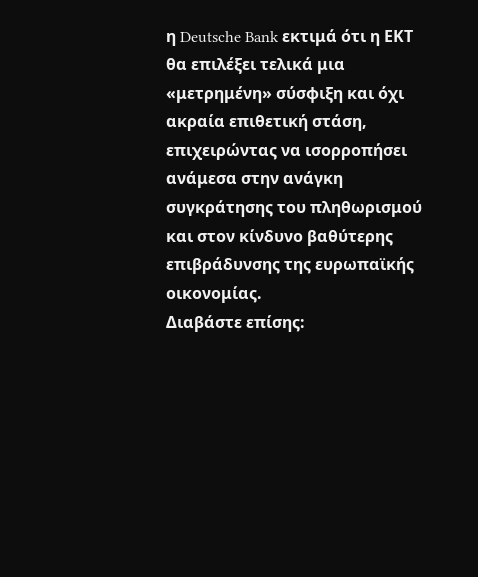η Deutsche Bank εκτιμά ότι η ΕΚΤ θα επιλέξει τελικά μια «μετρημένη» σύσφιξη και όχι ακραία επιθετική στάση, επιχειρώντας να ισορροπήσει ανάμεσα στην ανάγκη συγκράτησης του πληθωρισμού και στον κίνδυνο βαθύτερης επιβράδυνσης της ευρωπαϊκής οικονομίας.
Διαβάστε επίσης: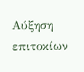Αύξηση επιτοκίων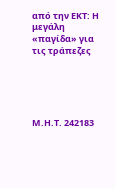από την ΕΚΤ: Η μεγάλη «παγίδα» για τις τράπεζες





Μ.Η.Τ. 242183